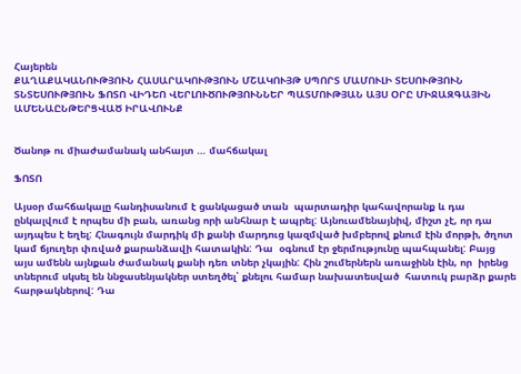Հայերեն
ՔԱՂԱՔԱԿԱՆՈՒԹՅՈՒՆ ՀԱՍԱՐԱԿՈՒԹՅՈՒՆ ՄՇԱԿՈՒՅԹ ՍՊՈՐՏ ՄԱՄՈՒԼԻ ՏԵՍՈՒԹՅՈՒՆ ՏՆՏԵՍՈՒԹՅՈՒՆ ՖՈՏՈ ՎԻԴԵՈ ՎԵՐԼՈՒԾՈՒԹՅՈՒՆՆԵՐ ՊԱՏՄՈՒԹՅԱՆ ԱՅՍ ՕՐԸ ՄԻՋԱԶԳԱՅԻՆ ԱՄԵՆԱԸՆԹԵՐՑՎԱԾ ԻՐԱՎՈՒՆՔ


Ծանոթ ու միաժամանակ անհայտ … մահճակալ

ՖՈՏՈ

Այսօր մահճակալը հանդիսանում է ցանկացած տան  պարտադիր կահավորանք և դա ընկալվում է որպես մի բան, առանց որի անհնար է ապրել: Այնուամենայնիվ, միշտ չէ, որ դա այդպես է եղել: Հնագույն մարդիկ մի քանի մարդուց կազմված խմբերով քնում էին մորթի, ծղոտ կամ ճյուղեր փռված քարանձավի հատակին: Դա  օգնում էր ջերմությունը պահպանել: Բայց այս ամենն այնքան ժամանակ քանի դեռ տներ չկային: Հին շումերներն առաջինն էին, որ  իրենց տներում սկսել են ննջասենյակներ ստեղծել՝ քնելու համար նախատեսված  հատուկ բարձր քարե հարթակներով: Դա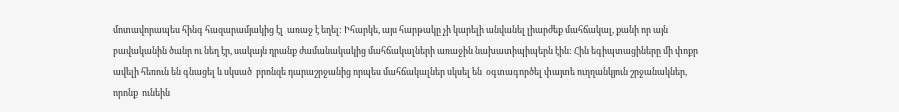մոտավորապես հինգ հազարամյակից էլ  առաջ է եղել: Իհարկե, այս հարթակը չի կարելի անվանել լիարժեք մահճակալ, քանի որ այն բավականին ծանր ու նեղ էր, սակայն դրանք ժամանակակից մահճակալների առաջին նախատիպիպերն էին: Հին եգիպտացիները մի փոքր ավելի հեռուն են գնացել և սկսած  բրոնզե դարաշրջանից որպես մահճակալներ սկսել են  օգտագործել փայտե ուղղանկյուն շրջանակներ, որոնք  ունեին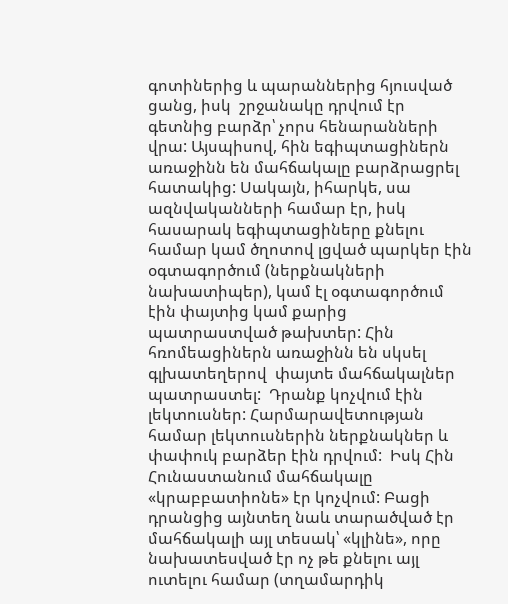գոտիներից և պարաններից հյուսված ցանց, իսկ  շրջանակը դրվում էր գետնից բարձր՝ չորս հենարանների վրա: Այսպիսով, հին եգիպտացիներն  առաջինն են մահճակալը բարձրացրել հատակից: Սակայն, իհարկե, սա ազնվականների համար էր, իսկ  հասարակ եգիպտացիները քնելու համար կամ ծղոտով լցված պարկեր էին օգտագործում (ներքնակների նախատիպեր), կամ էլ օգտագործում էին փայտից կամ քարից պատրաստված թախտեր: Հին հռոմեացիներն առաջինն են սկսել գլխատեղերով  փայտե մահճակալներ պատրաստել:  Դրանք կոչվում էին լեկտուսներ: Հարմարավետության համար լեկտուսներին ներքնակներ և փափուկ բարձեր էին դրվում:  Իսկ Հին Հունաստանում մահճակալը «կրաբբատիոնե» էր կոչվում: Բացի դրանցից այնտեղ նաև տարածված էր մահճակալի այլ տեսակ՝ «կլինե», որը նախատեսված էր ոչ թե քնելու այլ ուտելու համար (տղամարդիկ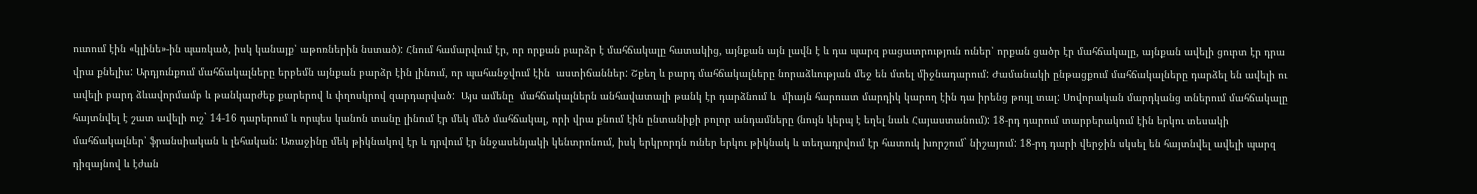ուտում էին «կլինե»-ին պառկած, իսկ կանայք՝ աթոռներին նստած): Հնում համարվում էր, որ որքան բարձր է մահճակալը հատակից, այնքան այն լավն է և դա պարզ բացատրություն ուներ՝ որքան ցածր էր մահճակալը, այնքան ավելի ցուրտ էր դրա վրա քնելիս: Արդյունքում մահճակալները երբեմն այնքան բարձր էին լինում, որ պահանջվում էին  աստիճաններ: Շքեղ և բարդ մահճակալները նորաձևության մեջ են մտել միջնադարում: Ժամանակի ընթացքում մահճակալները դարձել են ավելի ու ավելի բարդ ձևավորմամբ և թանկարժեք քարերով և փղոսկրով զարդարված:  Այս ամենը  մահճակալներն անհավատալի թանկ էր դարձնում և  միայն հարուստ մարդիկ կարող էին դա իրենց թույլ տալ: Սովորական մարդկանց տներում մահճակալը հայտնվել է շատ ավելի ուշ` 14-16 դարերում և որպես կանոն տանը լինում էր մեկ մեծ մահճակալ, որի վրա քնում էին ընտանիքի բոլոր անդամները (նույն կերպ է եղել նաև Հայաստանում): 18-րդ դարում տարբերակում էին երկու տեսակի մահճակալներ՝ ֆրանսիական և լեհական: Առաջինը մեկ թիկնակով էր և դրվում էր ննջասենյակի կենտրոնում, իսկ երկրորդն ուներ երկու թիկնակ և տեղադրվում էր հատուկ խորշում` նիշայում: 18-րդ դարի վերջին սկսել են հայտնվել ավելի պարզ դիզայնով և էժան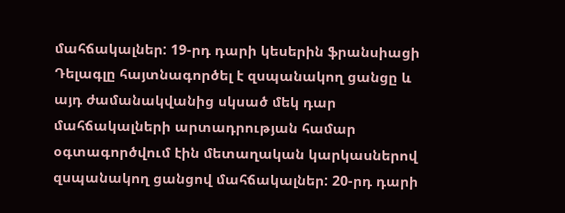մահճակալներ: 19-րդ դարի կեսերին ֆրանսիացի Դելագլը հայտնագործել է զսպանակող ցանցը և այդ ժամանակվանից սկսած մեկ դար մահճակալների արտադրության համար օգտագործվում էին մետաղական կարկասներով զսպանակող ցանցով մահճակալներ: 20-րդ դարի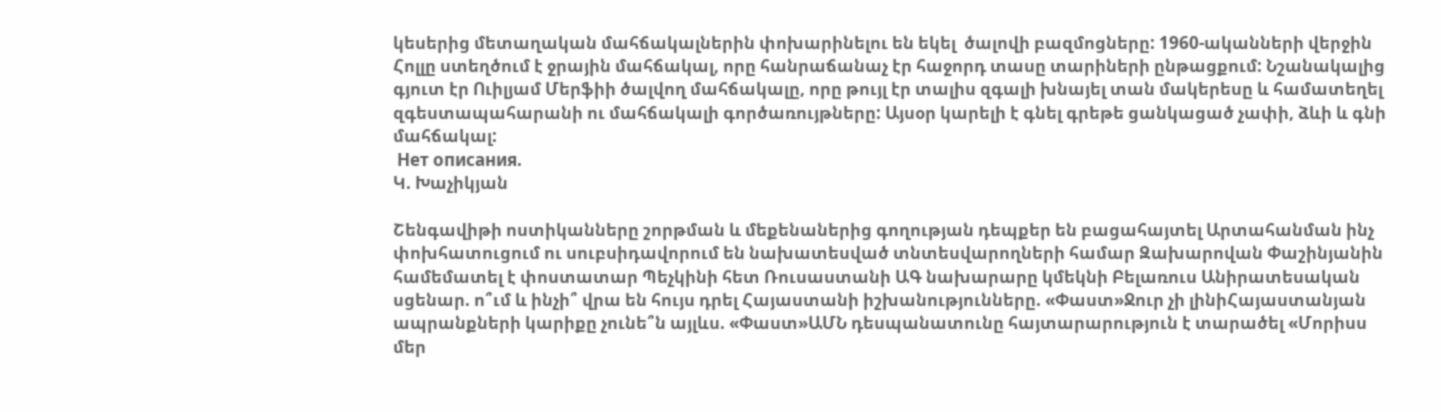կեսերից մետաղական մահճակալներին փոխարինելու են եկել  ծալովի բազմոցները: 1960-ականների վերջին Հոլլը ստեղծում է ջրային մահճակալ, որը հանրաճանաչ էր հաջորդ տասը տարիների ընթացքում: Նշանակալից գյուտ էր Ուիլյամ Մերֆիի ծալվող մահճակալը, որը թույլ էր տալիս զգալի խնայել տան մակերեսը և համատեղել զգեստապահարանի ու մահճակալի գործառույթները: Այսօր կարելի է գնել գրեթե ցանկացած չափի, ձևի և գնի մահճակալ:
 Нет описания.
Կ. Խաչիկյան

Շենգավիթի ոստիկանները շորթման և մեքենաներից գողության դեպքեր են բացահայտել Արտահանման ինչ փոխհատուցում ու սուբսիդավորում են նախատեսված տնտեսվարողների համար Զախարովան Փաշինյանին համեմատել է փոստատար Պեչկինի հետ Ռուսաստանի ԱԳ նախարարը կմեկնի Բելառուս Անիրատեսական սցենար. ո՞ւմ և ինչի՞ վրա են հույս դրել Հայաստանի իշխանությունները. «Փաստ»Ջուր չի լինիՀայաստանյան ապրանքների կարիքը չունե՞ն այլևս. «Փաստ»ԱՄՆ դեսպանատունը հայտարարություն է տարածել «Մորիսս մեր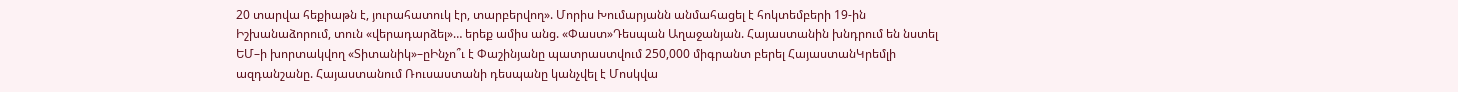20 տարվա հեքիաթն է, յուրահատուկ էր, տարբերվող». Մորիս Խումարյանն անմահացել է հոկտեմբերի 19-ին Իշխանաձորում, տուն «վերադարձել»… երեք ամիս անց. «Փաստ»Դեսպան Աղաջանյան. Հայաստանին խնդրում են նստել ԵՄ–ի խորտակվող «Տիտանիկ»–ըԻնչո՞ւ է Փաշինյանը պատրաստվում 250,000 միգրանտ բերել ՀայաստանԿրեմլի ազդանշանը. Հայաստանում Ռուսաստանի դեսպանը կանչվել է Մոսկվա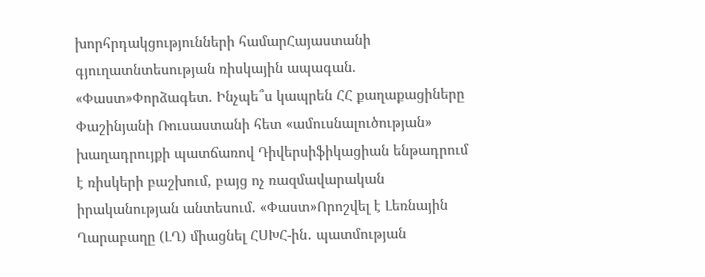խորհրդակցությունների համարՀայաստանի գյուղատնտեսության ռիսկային ապագան. «Փաստ»Փորձագետ. Ինչպե՞ս կապրեն ՀՀ քաղաքացիները Փաշինյանի Ռուսաստանի հետ «ամուսնալուծության» խաղադրույքի պատճառով Դիվերսիֆիկացիան ենթադրում է ռիսկերի բաշխում, բայց ոչ ռազմավարական իրականության անտեսում. «Փաստ»Որոշվել է Լեռնային Ղարաբաղը (ԼՂ) միացնել ՀՍԽՀ-ին․ պատմության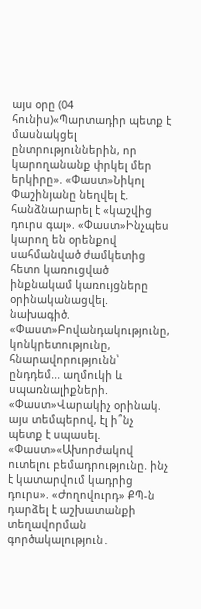այս օրը (04 հունիս)«Պարտադիր պետք է մասնակցել ընտրություններին, որ կարողանանք փրկել մեր երկիրը». «Փաստ»Նիկոլ Փաշինյանը նեղվել է. հանձնարարել է «կաշվից դուրս գալ». «Փաստ»Ինչպես կարող են օրենքով սահմանված ժամկետից հետո կառուցված ինքնակամ կառույցները օրինականացվել. նախագիծ. «Փաստ»Բովանդակությունը, կոնկրետությունը, հնարավորությունն՝ ընդդեմ... աղմուկի և սպառնալիքների. «Փաստ»Վարակիչ օրինակ. այս տեմպերով, էլ ի՞նչ պետք է սպասել. «Փաստ»«Ախորժակով ուտելու բեմադրությունը. ինչ է կատարվում կադրից դուրս». «Ժողովուրդ» ՔՊ-ն դարձել է աշխատանքի տեղավորման գործակալություն․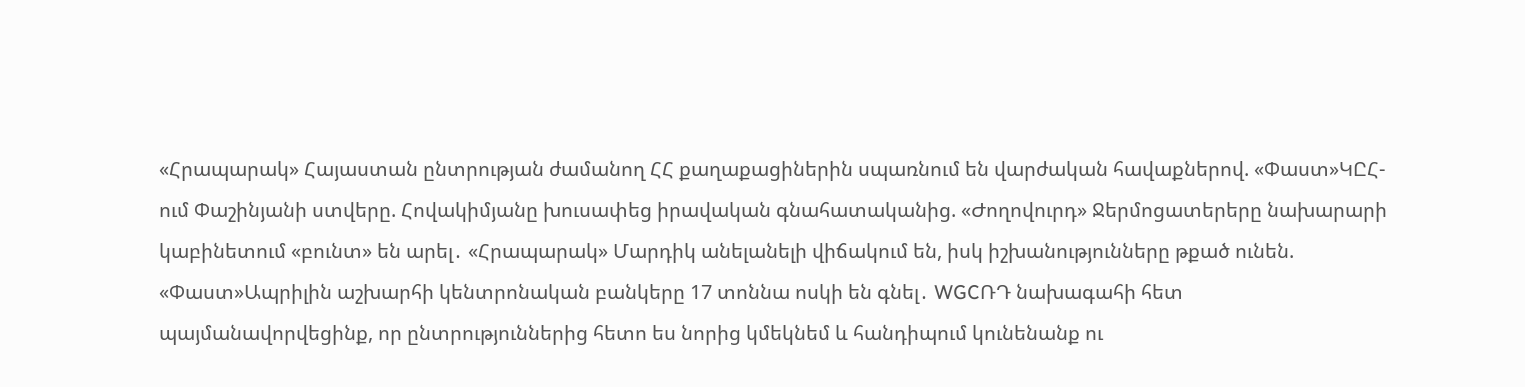«Հրապարակ» Հայաստան ընտրության ժամանող ՀՀ քաղաքացիներին սպառնում են վարժական հավաքներով. «Փաստ»ԿԸՀ-ում Փաշինյանի ստվերը. Հովակիմյանը խուսափեց իրավական գնահատականից. «Ժողովուրդ» Ջերմոցատերերը նախարարի կաբինետում «բունտ» են արել․ «Հրապարակ» Մարդիկ անելանելի վիճակում են, իսկ իշխանությունները թքած ունեն. «Փաստ»Ապրիլին աշխարհի կենտրոնական բանկերը 17 տոննա ոսկի են գնել․ WGCՌԴ նախագահի հետ պայմանավորվեցինք, որ ընտրություններից հետո ես նորից կմեկնեմ և հանդիպում կունենանք ու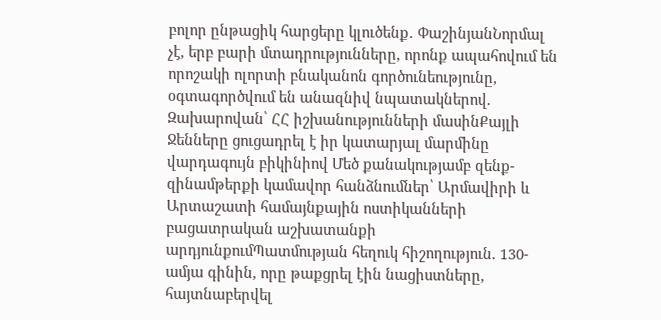բոլոր ընթացիկ հարցերը կլուծենք․ ՓաշինյանՆորմալ չէ, երբ բարի մտադրությունները, որոնք ապահովում են որոշակի ոլորտի բնականոն գործունեությունը, օգտագործվում են անազնիվ նպատակներով. Զախարովան՝ ՀՀ իշխանությունների մասինՔայլի Ջենները ցուցադրել է իր կատարյալ մարմինը վարդագույն բիկինիով Մեծ քանակությամբ զենք-զինամթերքի կամավոր հանձնումներ՝ Արմավիրի և Արտաշատի համայնքային ոստիկանների բացատրական աշխատանքի արդյունքումՊատմության հեղուկ հիշողություն. 130-ամյա գինին, որը թաքցրել էին նացիստները, հայտնաբերվել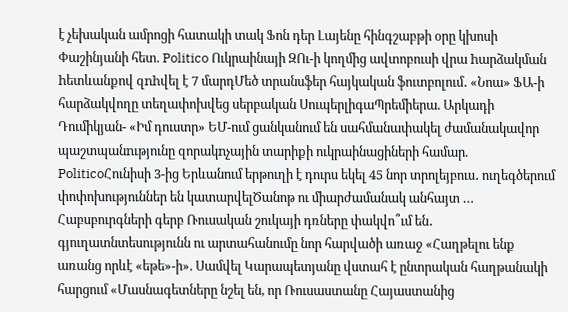է չեխական ամրոցի հատակի տակ Ֆոն դեր Լայենը հինգշաբթի օրը կխոսի Փաշինյանի հետ. Politico Ուկրաինայի ԶՈւ-ի կողմից ավտոբուսի վրա hարձակման hետևանքով զnhվել է 7 մարդՄեծ տրանսֆեր հայկական ֆուտբոլում․ «Նոա» ՖԱ-ի հարձակվողը տեղափոխվեց սերբական ՍուպերլիգաՊրեմիերա. Արկադի Դումիկյան- «Իմ դուստր» ԵՄ-ում ցանկանում են սահմանափակել ժամանակավոր պաշտպանnւթյունը զորակnչային տարիքի ուկրաինացիների համար. PoliticoՀունիսի 3-ից Երևանում երթուղի է դուրս եկել 45 նոր տրոլեյբուս․ ուղեգծերում փոփոխություններ են կատարվելԾանոթ ու միարժամանակ անհայտ … Հաբսբուրգների գերբ Ռուսական շուկայի դռները փակվո՞ւմ են․ գյուղատնտեսությունն ու արտահանումը նոր հարվածի առաջ «Հաղթելու ենք առանց որևէ «եթե»-ի». Սամվել Կարապետյանը վստահ է ընտրական հաղթանակի հարցում «Մասնագետները նշել են, որ Ռուսաստանը Հայաստանից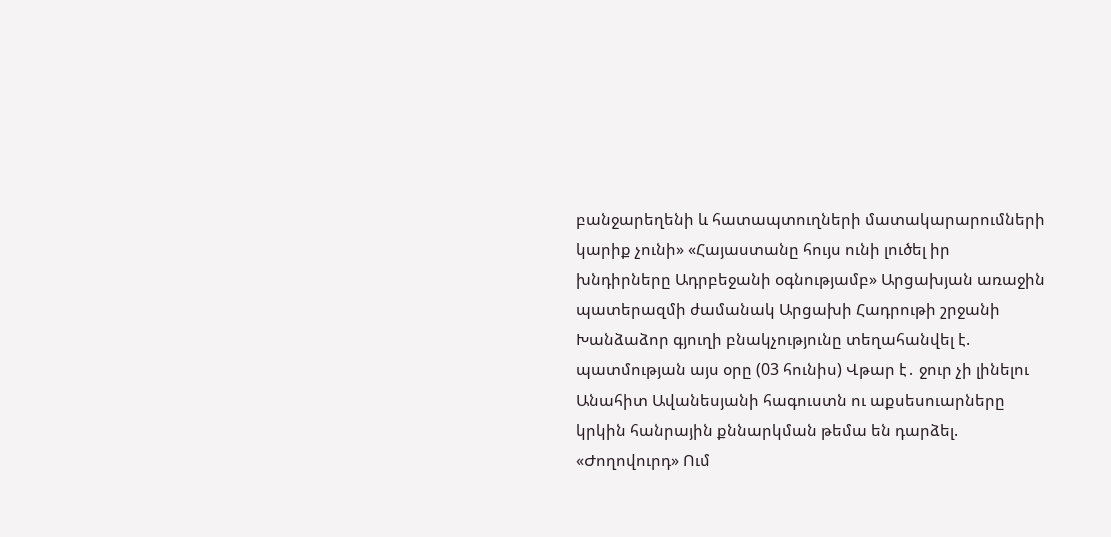բանջարեղենի և հատապտուղների մատակարարումների կարիք չունի» «Հայաստանը հույս ունի լուծել իր խնդիրները Ադրբեջանի օգնությամբ» Արցախյան առաջին պատերազմի ժամանակ Արցախի Հադրութի շրջանի Խանձաձոր գյուղի բնակչությունը տեղահանվել է. պատմության այս օրը (03 հունիս) Վթար է․ ջուր չի լինելու Անահիտ Ավանեսյանի հագուստն ու աքսեսուարները կրկին հանրային քննարկման թեմա են դարձել. «Ժողովուրդ» Ում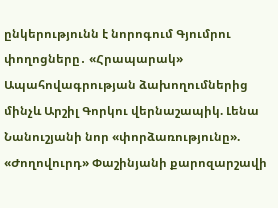ընկերությունն է նորոգում Գյումրու փողոցները․ «Հրապարակ» Ապահովագրության ձախողումներից մինչև Արշիլ Գորկու վերնաշապիկ. Լենա Նանուշյանի նոր «փորձառությունը». «Ժողովուրդ» Փաշինյանի քարոզարշավի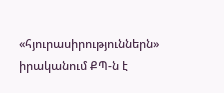«հյուրասիրություններն» իրականում ՔՊ-ն է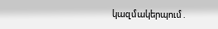կազմակերպում․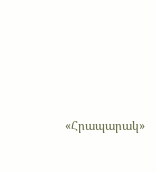«Հրապարակ»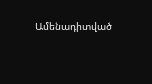Ամենադիտված